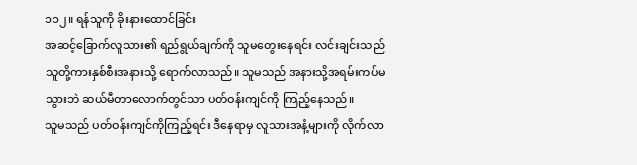၁၁၂။ ရန်သူကို ခိုးနားထောင်ခြင်း
အဆင့်ခြောက်လူသား၏ ရည်ရွယ်ချက်ကို သူမတွေးနေရင်း လင်းချင်းသည် သူတို့ကားနှစ်စီးအနားသို့ ရောက်လာသည်။ သူမသည် အနားသို့အရမ်းကပ်မသွားဘဲ ဆယ်မီတာလောက်တွင်သာ ပတ်ဝန်းကျင်ကို ကြည့်နေသည်။
သူမသည် ပတ်ဝန်းကျင်ကိုကြည့်ရင်း ဒီနေရာမှ လူသားအနံ့များကို လိုက်လာ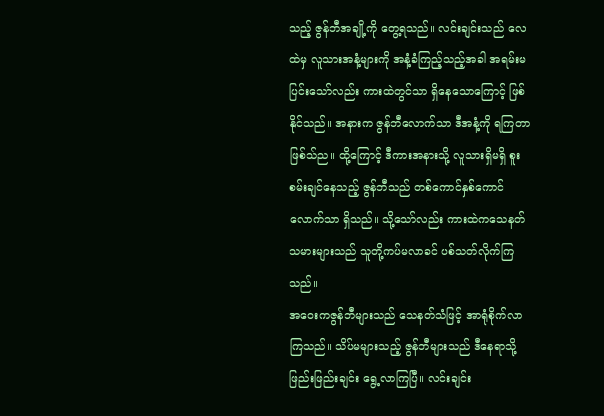သည့် ဇွန်ဘီအချို့ကို တွေ့ရသည်။ လင်းချင်းသည် လေထဲမှ လူသားအနံ့များကို အနံ့ခံကြည့်သည့်အခါ အရမ်းမပြင်းသော်လည်း ကားထဲတွင်သာ ရှိနေသောကြောင့် ဖြစ်နိုင်သည်။ အနားက ဇွန်ဘီလောက်သာ ဒီအနံ့ကို ရကြတာဖြစ်သ်ည။ ထို့ကြောင့် ဒီကားအနားသို့ လူသားရှိမရှိ စူးစမ်းချင်နေသည့် ဇွန်ဘီသည် တစ်ကောင်နှစ်ကောင်လောက်သာ ရှိသည်။ သို့သော်လည်း ကားထဲကသေနတ်သမားများသည် သူတို့ကပ်မလာခင် ပစ်သတ်လိုက်ကြသည်။
အဝေးကဇွန်ဘီများသည် သေနတ်သံဖြင့် အာရုံစိုက်လာကြသည်။ သိပ်မများသည့် ဇွန်ဘီများသည် ဒီနေရာသို့ ဖြည်းဖြည်းချင်း ရွေ့လာကြပြီ။ လင်းချင်း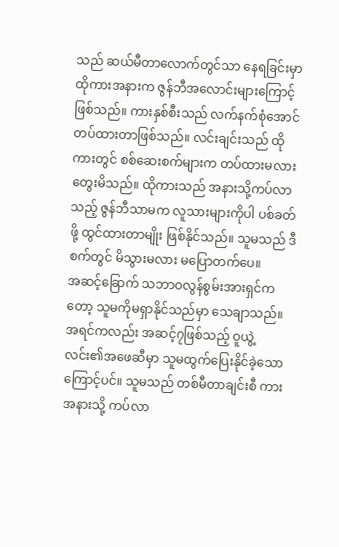သည် ဆယ်မီတာလောက်တွင်သာ နေရခြင်းမှာ ထိုကားအနားက ဇွန်ဘီအလောင်းများကြောင့် ဖြစ်သည်။ ကားနှစ်စီးသည် လက်နက်စုံအောင် တပ်ထားတာဖြစ်သည်။ လင်းချင်းသည် ထိုကားတွင် စစ်ဆေးစက်များက တပ်ထားမလား တွေးမိသည်။ ထိုကားသည် အနားသို့ကပ်လာသည့် ဇွန်ဘီသာမက လူသားများကိုပါ ပစ်ခတ်ဖို့ ထွင်ထားတာမျိုး ဖြစ်နိုင်သည်။ သူမသည် ဒီစက်တွင် မိသွားမလား မပြောတက်ပေ။
အဆင့်ခြောက် သဘာဝလွန်စွမ်းအားရှင်ကတော့ သူမကိုမရှာနိုင်သည်မှာ သေချာသည်။ အရင်ကလည်း အဆင့်၇ဖြစ်သည့် ဝူယွဲ့လင်း၏အဖေဆီမှာ သူမထွက်ပြေးနိုင်ခဲ့သောကြောင့်ပင်။ သူမသည် တစ်မီတာချင်းစီ ကားအနားသို့ ကပ်လာ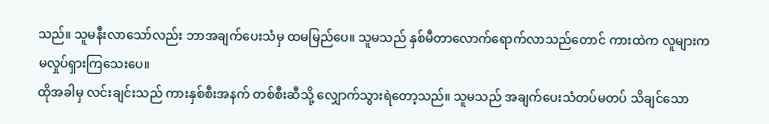သည်။ သူမနီးလာသော်လည်း ဘာအချက်ပေးသံမှ ထမမြည်ပေ။ သူမသည် နှစ်မီတာလောက်ရောက်လာသည်တောင် ကားထဲက လူများက မလှုပ်ရှားကြသေးပေ။
ထိုအခါမှ လင်းချင်းသည် ကားနှစ်စီးအနက် တစ်စီးဆီသို့ လျှောက်သွားရဲတော့သည်။ သူမသည် အချက်ပေးသံတပ်မတပ် သိချင်သော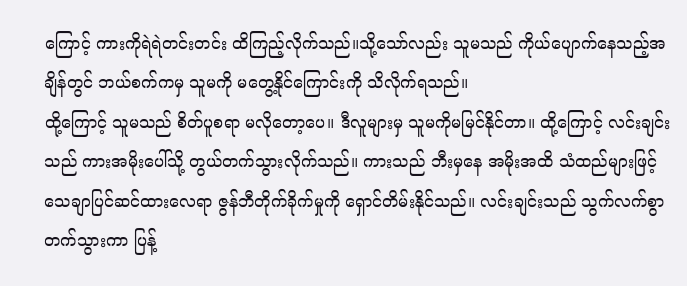ကြောင့် ကားကိုရဲရဲတင်းတင်း ထိကြည့်လိုက်သည်။သို့သော်လည်း သူမသည် ကိုယ်ပျောက်နေသည့်အချိန်တွင် ဘယ်စက်ကမှ သူမကို မတွေ့နိုင်ကြောင်းကို သိလိုက်ရသည်။
ထို့ကြောင့် သူမသည် စိတ်ပူစရာ မလိုတော့ပေ။ ဒီလူများမှ သူမကိုမမြင်နိုင်တာ။ ထို့ကြောင့် လင်းချင်းသည် ကားအမိုးပေါ်သို့ တွယ်တက်သွားလိုက်သည်။ ကားသည် ဘီးမှနေ အမိုးအထိ သံထည်များဖြင့် သေချာပြင်ဆင်ထားလေရာ ဇွန်ဘီတိုက်ခိုက်မှုကို ရှောင်တိမ်းနိုင်သည်။ လင်းချင်းသည် သွက်လက်စွာ တက်သွားကာ ပြန့်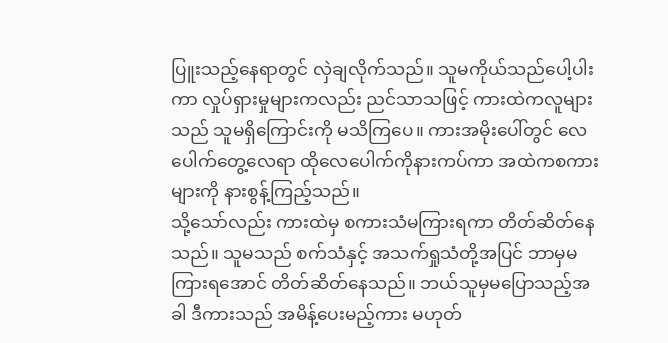ပြူးသည့်နေရာတွင် လှဲချလိုက်သည်။ သူမကိုယ်သည်ပေါ့ပါးကာ လှုပ်ရှားမှုများကလည်း ညင်သာသဖြင့် ကားထဲကလူများသည် သူမရှိကြောင်းကို မသိကြပေ။ ကားအမိုးပေါ်တွင် လေပေါက်တွေ့လေရာ ထိုလေပေါက်ကိုနားကပ်ကာ အထဲကစကားများကို နားစွန့်ကြည့်သည်။
သို့သော်လည်း ကားထဲမှ စကားသံမကြားရကာ တိတ်ဆိတ်နေသည်။ သူမသည် စက်သံနှင့် အသက်ရှုသံတို့အပြင် ဘာမှမကြားရအောင် တိတ်ဆိတ်နေသည်။ ဘယ်သူမှမပြောသည့်အခါ ဒီကားသည် အမိန့်ပေးမည့်ကား မဟုတ်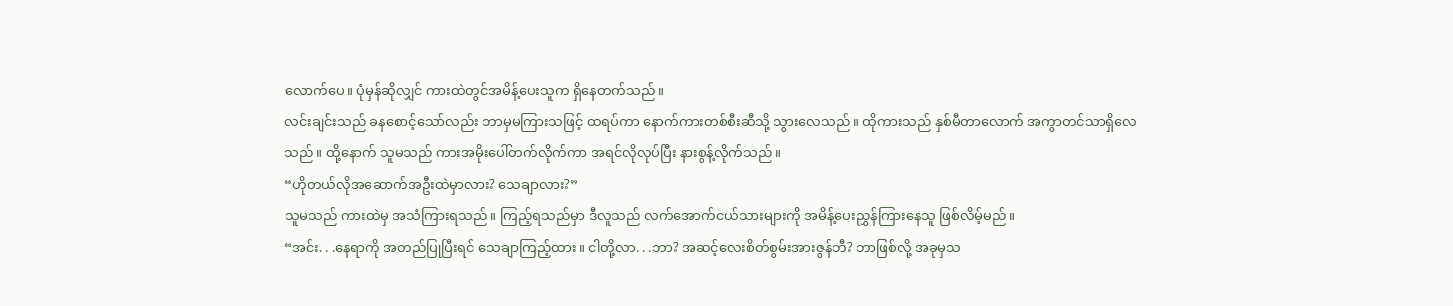လောက်ပေ။ ပုံမှန်ဆိုလျှင် ကားထဲတွင်အမိန့်ပေးသူက ရှိနေတက်သည်။
လင်းချင်းသည် ခနစောင့်သော်လည်း ဘာမှမကြားသဖြင့် ထရပ်ကာ နောက်ကားတစ်စီးဆီသို့ သွားလေသည်။ ထိုကားသည် နှစ်မီတာလောက် အကွာတင်သာရှိလေသည်။ ထို့နောက် သူမသည် ကားအမိုးပေါ်တက်လိုက်ကာ အရင်လိုလုပ်ပြီး နားစွန့်လိုက်သည်။
“ဟိုတယ်လိုအဆောက်အဦးထဲမှာလား? သေချာလား?”
သူမသည် ကားထဲမှ အသံကြားရသည်။ ကြည့်ရသည်မှာ ဒီလူသည် လက်အောက်ငယ်သားများကို အမိန့်ပေးညွှန်ကြားနေသူ ဖြစ်လိမ့်မည်။
“အင်း. . .နေရာကို အတည်ပြုပြီးရင် သေချာကြည့်ထား။ ငါတို့လာ. . .ဘာ? အဆင့်လေးစိတ်စွမ်းအားဇွန်ဘီ? ဘာဖြစ်လို့ အခုမှသ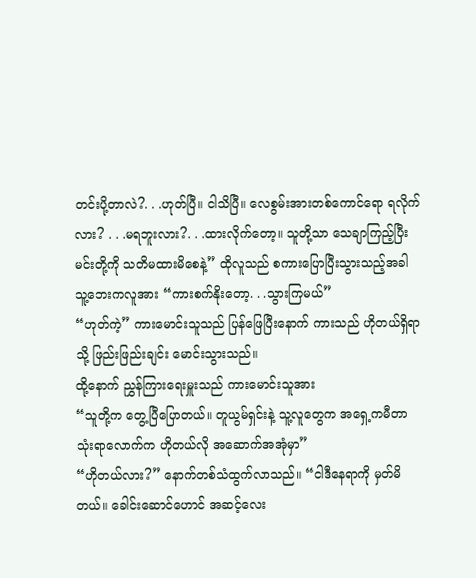တင်းပို့တာလဲ?. . .ဟုတ်ပြီ။ ငါသိပြီ။ လေစွမ်းအားတစ်ကောင်ရော ရလိုက်လား? . . .မရဘူးလား?. . .ထားလိုက်တော့။ သူတို့သာ သေချာကြည့်ပြီး မင်းတို့ကို သတိမထားမိစေနဲ့” ထိုလူသည် စကားပြောပြီးသွားသည့်အခါ သူ့ဘေးကလူအား “ကားစက်နိုးတော့. . .သွားကြမယ်”
“ဟုတ်ကဲ့” ကားမောင်းသူသည် ပြန်ဖြေပြီးနောက် ကားသည် ဟိုတယ်ရှိရာသို့ ဖြည်းဖြည်းချင်း မောင်းသွားသည်။
ထို့နောက် ညွှန်ကြားရေးမှူးသည် ကားမောင်းသူအား
“သူတို့က တွေ့ပြီပြောတယ်။ တူယွမ်ရှင်းနဲ့ သူ့လူတွေက အရှေ့ကမီတာသုံးရာလောက်က ဟိုတယ်လို အဆောက်အအုံမှာ”
“ဟိုတယ်လား?” နောက်တစ်သံထွက်လာသည်။ “ငါဒီနေရာကို မှတ်မိတယ်။ ခေါင်းဆောင်ဟောင် အဆင့်လေး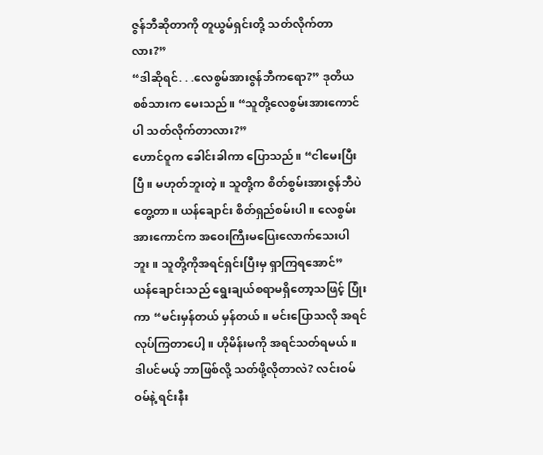ဇွန်ဘီဆိုတာကို တူယွမ်ရှင်းတို့ သတ်လိုက်တာလား?”
“ဒါဆိုရင်. . .လေစွမ်အားဇွန်ဘီကရော?” ဒုတိယစစ်သားက မေးသည်။ “သူတို့လေစွမ်းအားကောင်ပါ သတ်လိုက်တာလား?”
ဟောင်ဝူက ခေါင်းခါကာ ပြောသည်။ “ငါမေးပြီးပြီ။ မဟုတ်ဘူးတဲ့။ သူတို့က စိတ်စွမ်းအားဇွန်ဘီပဲတွေ့တာ။ ယန်ချောင်း စိတ်ရှည်စမ်းပါ။ လေစွမ်းအားကောင်က အဝေးကြီးမပြေးလောက်သေးပါဘူး။ သူတို့ကိုအရင်ရှင်းပြီးမှ ရှာကြရအောင်”
ယန်ချောင်းသည် ရွေးချယ်စရာမရှိတော့သဖြင့် ပြုံးကာ “မင်းမှန်တယ် မှန်တယ်။ မင်းပြောသလို အရင်လုပ်ကြတာပေါ့။ ဟိုမိန်းမကို အရင်သတ်ရမယ်။ ဒါပင်မယ့် ဘာဖြစ်လို့ သတ်ဖို့လိုတာလဲ? လင်းဝမ်ဝမ်နဲ့ ရင်းနီး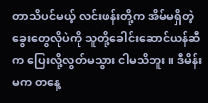တာသိပင်မယ့် လင်းဖန်းတို့က အိမ်မရှိတဲ့ ခွေးတွေလိုပဲကို သူတို့ခေါင်းဆောင်ယန်ဆီက ပြေးလို့လွတ်မသွား ငါမသိဘူး။ ဒီမိန်းမက တနေ့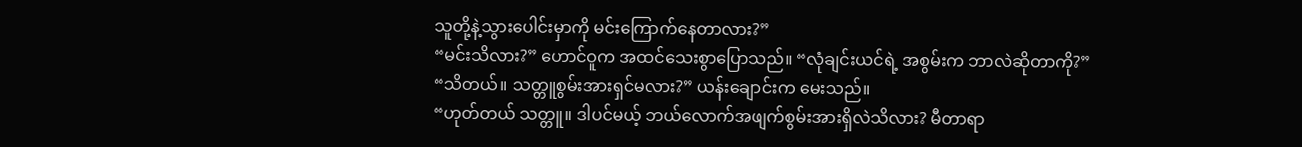သူတို့နဲ့သွားပေါင်းမှာကို မင်းကြောက်နေတာလား?”
“မင်းသိလား?” ဟောင်ဝူက အထင်သေးစွာပြောသည်။ “လုံချင်းယင်ရဲ့ အစွမ်းက ဘာလဲဆိုတာကို?”
“သိတယ်။ သတ္တူစွမ်းအားရှင်မလား?” ယန်းချောင်းက မေးသည်။
“ဟုတ်တယ် သတ္တူ။ ဒါပင်မယ့် ဘယ်လောက်အဖျက်စွမ်းအားရှိလဲသိလား? မီတာရာ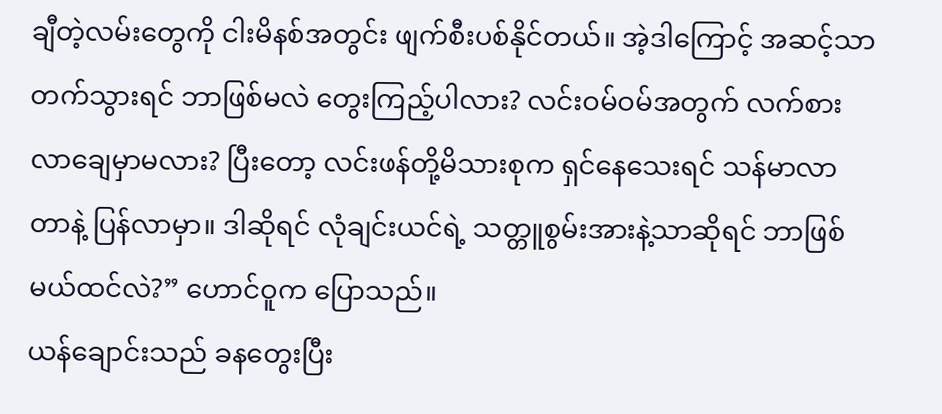ချီတဲ့လမ်းတွေကို ငါးမိနစ်အတွင်း ဖျက်စီးပစ်နိုင်တယ်။ အဲ့ဒါကြောင့် အဆင့်သာတက်သွားရင် ဘာဖြစ်မလဲ တွေးကြည့်ပါလား? လင်းဝမ်ဝမ်အတွက် လက်စားလာချေမှာမလား? ပြီးတော့ လင်းဖန်တို့မိသားစုက ရှင်နေသေးရင် သန်မာလာတာနဲ့ ပြန်လာမှာ။ ဒါဆိုရင် လုံချင်းယင်ရဲ့ သတ္တူစွမ်းအားနဲ့သာဆိုရင် ဘာဖြစ်မယ်ထင်လဲ?” ဟောင်ဝူက ပြောသည်။
ယန်ချောင်းသည် ခနတွေးပြီး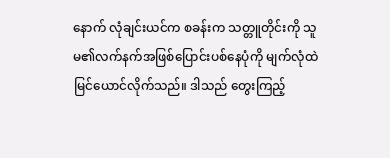နောက် လုံချင်းယင်က စခန်းက သတ္တူတိုင်းကို သူမ၏လက်နက်အဖြစ်ပြောင်းပစ်နေပုံကို မျက်လုံထဲမြင်ယောင်လိုက်သည်။ ဒါသည် တွေးကြည့်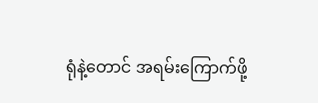ရုံနဲ့တောင် အရမ်းကြောက်ဖို့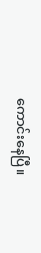ကောင်းနေပြီ။